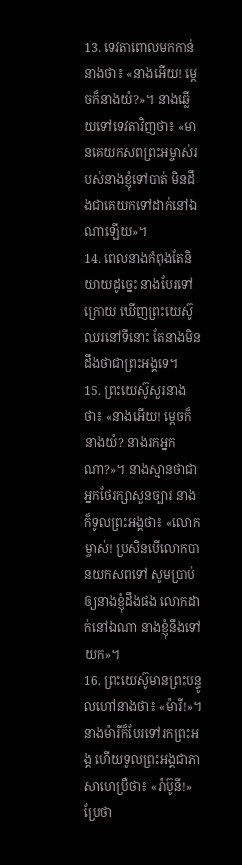13. ទេវតាពោលមកកាន់នាងថា៖ «នាងអើយ! ម្ដេចក៏នាងយំ?»។ នាងឆ្លើយទៅទេវតាវិញថា៖ «មានគេយកសពព្រះអម្ចាស់របស់នាងខ្ញុំទៅបាត់ មិនដឹងជាគេយកទៅដាក់នៅឯណាឡើយ»។
14. ពេលនាងកំពុងតែនិយាយដូច្នេះ នាងបែរទៅក្រោយ ឃើញព្រះយេស៊ូឈរនៅទីនោះ តែនាងមិនដឹងថាជាព្រះអង្គទេ។
15. ព្រះយេស៊ូសួរនាងថា៖ «នាងអើយ! ម្ដេចក៏នាងយំ? នាងរកអ្នកណា?»។ នាងស្មានថាជាអ្នកថែរក្សាសួនច្បារ នាងក៏ទូលព្រះអង្គថា៖ «លោកម្ចាស់! ប្រសិនបើលោកបានយកសពទៅ សូមប្រាប់ឲ្យនាងខ្ញុំដឹងផង លោកដាក់នៅឯណា នាងខ្ញុំនឹងទៅយក»។
16. ព្រះយេស៊ូមានព្រះបន្ទូលហៅនាងថា៖ «ម៉ារី!»។ នាងម៉ារីក៏បែរទៅរកព្រះអង្គ ហើយទូលព្រះអង្គជាភាសាហេប្រឺថា៖ «រ៉ាប៊ូនី!» ប្រែថា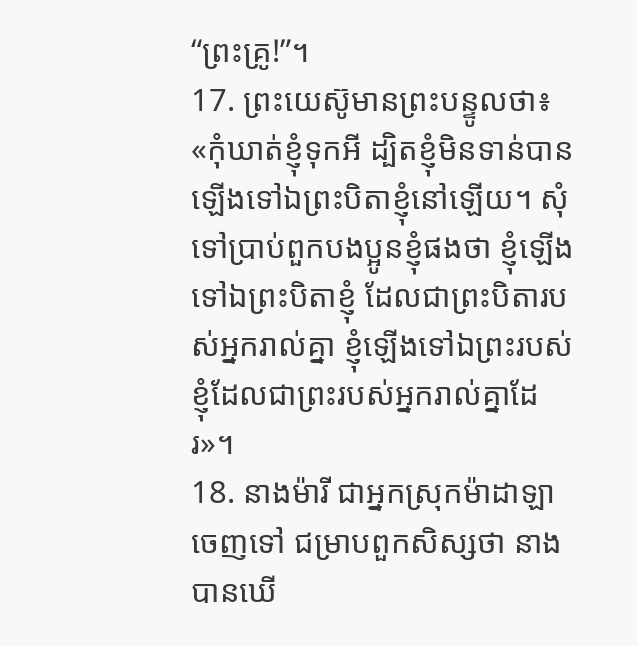“ព្រះគ្រូ!”។
17. ព្រះយេស៊ូមានព្រះបន្ទូលថា៖ «កុំឃាត់ខ្ញុំទុកអី ដ្បិតខ្ញុំមិនទាន់បានឡើងទៅឯព្រះបិតាខ្ញុំនៅឡើយ។ សុំទៅប្រាប់ពួកបងប្អូនខ្ញុំផងថា ខ្ញុំឡើងទៅឯព្រះបិតាខ្ញុំ ដែលជាព្រះបិតារបស់អ្នករាល់គ្នា ខ្ញុំឡើងទៅឯព្រះរបស់ខ្ញុំដែលជាព្រះរបស់អ្នករាល់គ្នាដែរ»។
18. នាងម៉ារី ជាអ្នកស្រុកម៉ាដាឡាចេញទៅ ជម្រាបពួកសិស្សថា នាងបានឃើ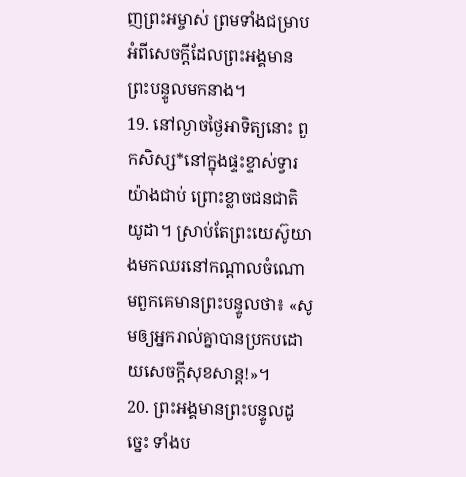ញព្រះអម្ចាស់ ព្រមទាំងជម្រាបអំពីសេចក្ដីដែលព្រះអង្គមានព្រះបន្ទូលមកនាង។
19. នៅល្ងាចថ្ងៃអាទិត្យនោះ ពួកសិស្ស*នៅក្នុងផ្ទះខ្ទាស់ទ្វារយ៉ាងជាប់ ព្រោះខ្លាចជនជាតិយូដា។ ស្រាប់តែព្រះយេស៊ូយាងមកឈរនៅកណ្ដាលចំណោមពួកគេមានព្រះបន្ទូលថា៖ «សូមឲ្យអ្នករាល់គ្នាបានប្រកបដោយសេចក្ដីសុខសាន្ត!»។
20. ព្រះអង្គមានព្រះបន្ទូលដូច្នេះ ទាំងប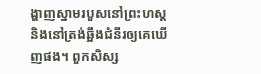ង្ហាញស្នាមរបួសនៅព្រះហស្ដ និងនៅត្រង់ឆ្អឹងជំនីរឲ្យគេឃើញផង។ ពួកសិស្ស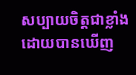សប្បាយចិត្តជាខ្លាំង ដោយបានឃើញ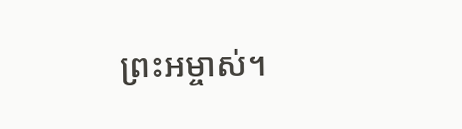ព្រះអម្ចាស់។